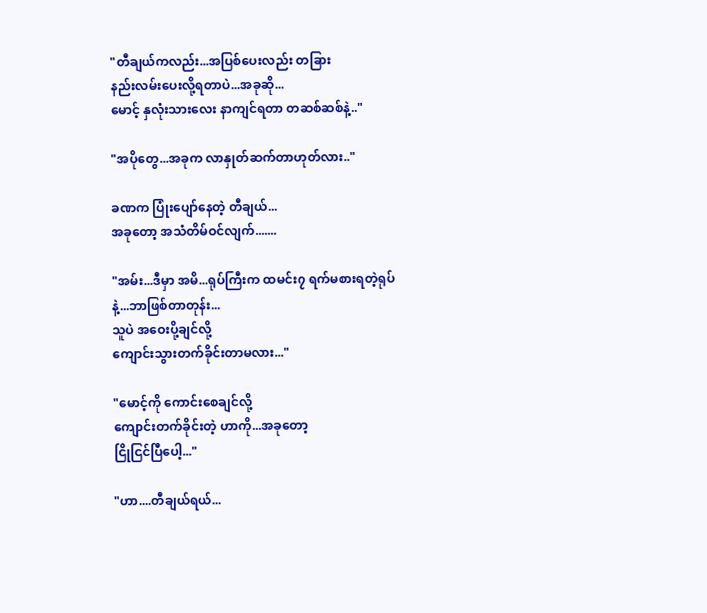"တီချယ်ကလည်း...အပြစ်ပေးလည်း တခြား
နည်းလမ်းပေးလို့ရတာပဲ...အခုဆို...
မောင့် နှလုံးသားလေး နာကျင်ရတာ တဆစ်ဆစ်နဲ့.."

"အပိုတွေ...အခုက လာနှုတ်ဆက်တာဟုတ်လား.."

ခဏက ပြုံးပျော်နေတဲ့ တီချယ်...
အခုတော့ အသံတိမ်ဝင်လျက်.......

"အမ်း...ဒီမှာ အမိ...ရုပ်ကြီးက ထမင်း၇ ရက်မစားရတဲ့ရုပ်နဲ့...ဘာဖြစ်တာတုန်း...
သူပဲ အဝေးပို့ချင်လို့
ကျောင်းသွားတက်ခိုင်းတာမလား..."

"မောင့်ကို ကောင်းစေချင်လို့
ကျောင်းတက်ခိုင်းတဲ့ ဟာကို...အခုတော့
ငြိုငြင်ပြီပေါ့..."

"ဟာ....တီချယ်ရယ်...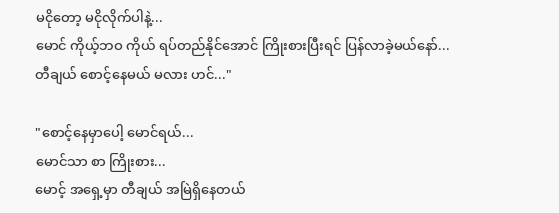မငိုတော့ မငိုလိုက်ပါနဲ့...
မောင် ကိုယ့်ဘဝ ကိုယ် ရပ်တည်‌နိုင်အောင် ကြိုးစားပြီးရင် ပြန်လာခဲ့မယ်နော်...
တီချယ် စောင့်နေမယ် မလား ဟင်..."

"စောင့်နေမှာပေါ့ မောင်ရယ်...
မောင်သာ စာ ကြိုးစား...
မောင့် အ‌‌ရှေ့မှာ တီချယ် အမြဲရှိနေတယ်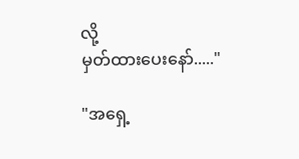လို့
မှတ်ထားပေးနော်....."

"အရှေ့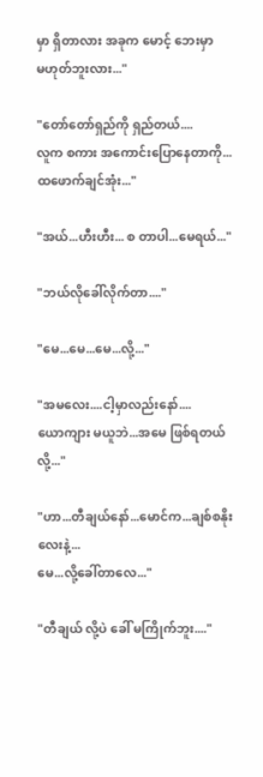မှာ ရှိတာလား အခုက မောင့် ဘေးမှာ
မဟုတ်ဘူးလား..."

"တော်တော်ရှည်ကို ရှည်တယ်....
လူက စကား အကောင်းပြောနေတာကို...
ထဖောက်ချင်အုံး..."

"အယ်...ဟီးဟီး... စ တာပါ...မေရယ်..."

"ဘယ်လိုခေါ်လိုက်တာ...."

"မေ...မေ...မေ...လို့..."

"အမလေး....ငါ့မှာလည်းနော်....
ယောကျား မယူဘဲ...အမေ ဖြစ်ရတယ်လို့..."

"ဟာ...တီချယ်နော်...မောင်က...ချစ်စနိုးလေးနဲ့...
မေ...လို့ခေါ်တာလေ..."

"တီချယ် လို့ပဲ ခေါ် မကြိုက်ဘူး...."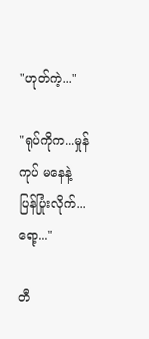"ဟုတ်ကဲ့..."

"ရုပ်ကိုက...မှုန်ကုပ် မနေနဲ့
ပြန်ပြုံးလိုက်...ရော့..."

တီ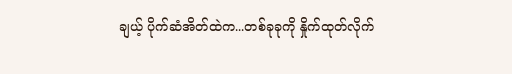ချယ့် ပိုက်ဆံအိတ်ထဲက...တစ်ခုခုကို နှိုက်ထုတ်လိုက်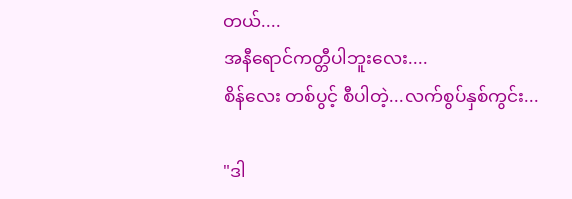တယ်....
အနီရောင်ကတ္တီပါဘူးလေး....
စိန်လေး တစ်ပွင့် စီပါတဲ့...လက်စွပ်နှစ်‌ကွင်း...

"ဒါ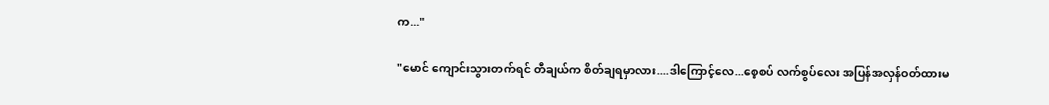က..."

"မောင် ကျောင်းသွားတက်ရင် တီချယ်က စိတ်ချရမှာလား....ဒါကြောင့်လေ...စေ့စပ် လက်စွပ်လေး အပြန်အလှန်ဝတ်ထားမ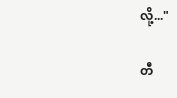လို့..."

တီ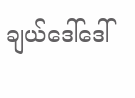ချယ်ဒေါ်ဒေါ်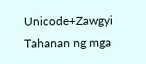Unicode+Zawgyi Tahanan ng mga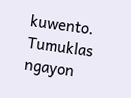kuwento. Tumuklas ngayon